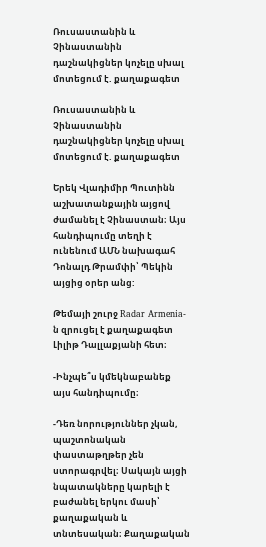Ռուսաստանին և Չինաստանին դաշնակիցներ կոչելը սխալ մոտեցում է. քաղաքագետ

Ռուսաստանին և Չինաստանին դաշնակիցներ կոչելը սխալ մոտեցում է. քաղաքագետ

Երեկ Վլադիմիր Պուտինն աշխատանքային այցով ժամանել է Չինաստան։ Այս հանդիպումը տեղի է ունենում ԱՄՆ նախագահ Դոնալդ Թրամփի՝ Պեկին այցից օրեր անց:

Թեմայի շուրջ Radar Armenia-ն զրուցել է քաղաքագետ Լիլիթ Դալլաքյանի հետ։

-Ինչպե՞ս կմեկնաբանեք այս հանդիպումը։

-Դեռ նորություններ չկան, պաշտոնական փաստաթղթեր չեն ստորագրվել։ Սակայն այցի նպատակները կարելի է բաժանել երկու մասի՝ քաղաքական և տնտեսական։ Քաղաքական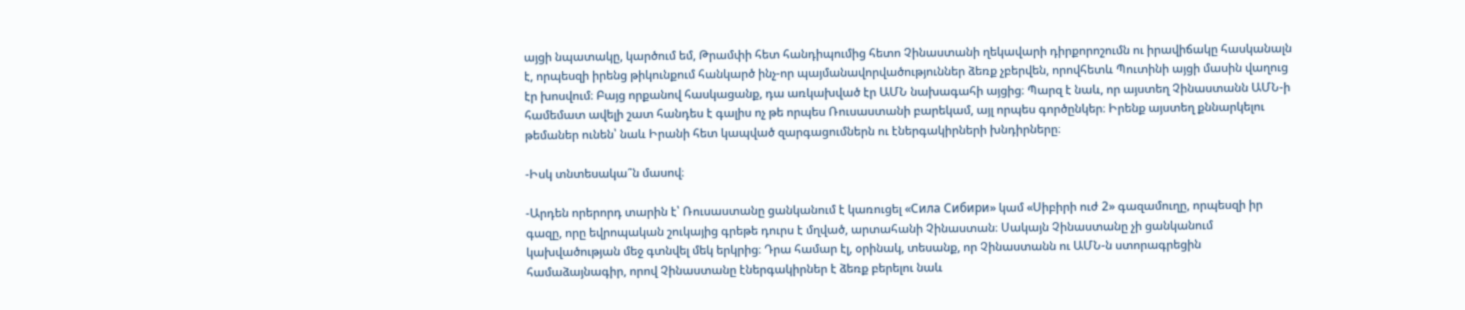այցի նպատակը, կարծում եմ, Թրամփի հետ հանդիպումից հետո Չինաստանի ղեկավարի դիրքորոշումն ու իրավիճակը հասկանալն է, որպեսզի իրենց թիկունքում հանկարծ ինչ-որ պայմանավորվածություններ ձեռք չբերվեն, որովհետև Պուտինի այցի մասին վաղուց էր խոսվում։ Բայց որքանով հասկացանք, դա առկախված էր ԱՄՆ նախագահի այցից։ Պարզ է նաև, որ այստեղ Չինաստանն ԱՄՆ-ի համեմատ ավելի շատ հանդես է գալիս ոչ թե որպես Ռուսաստանի բարեկամ, այլ որպես գործընկեր։ Իրենք այստեղ քննարկելու թեմաներ ունեն՝ նաև Իրանի հետ կապված զարգացումներն ու էներգակիրների խնդիրները։

-Իսկ տնտեսակա՞ն մասով։

-Արդեն որերորդ տարին է՝ Ռուսաստանը ցանկանում է կառուցել «Сила Сибири» կամ «Սիբիրի ուժ 2» գազամուղը, որպեսզի իր գազը, որը եվրոպական շուկայից գրեթե դուրս է մղված, արտահանի Չինաստան։ Սակայն Չինաստանը չի ցանկանում կախվածության մեջ գտնվել մեկ երկրից։ Դրա համար էլ, օրինակ, տեսանք, որ Չինաստանն ու ԱՄՆ-ն ստորագրեցին համաձայնագիր, որով Չինաստանը էներգակիրներ է ձեռք բերելու նաև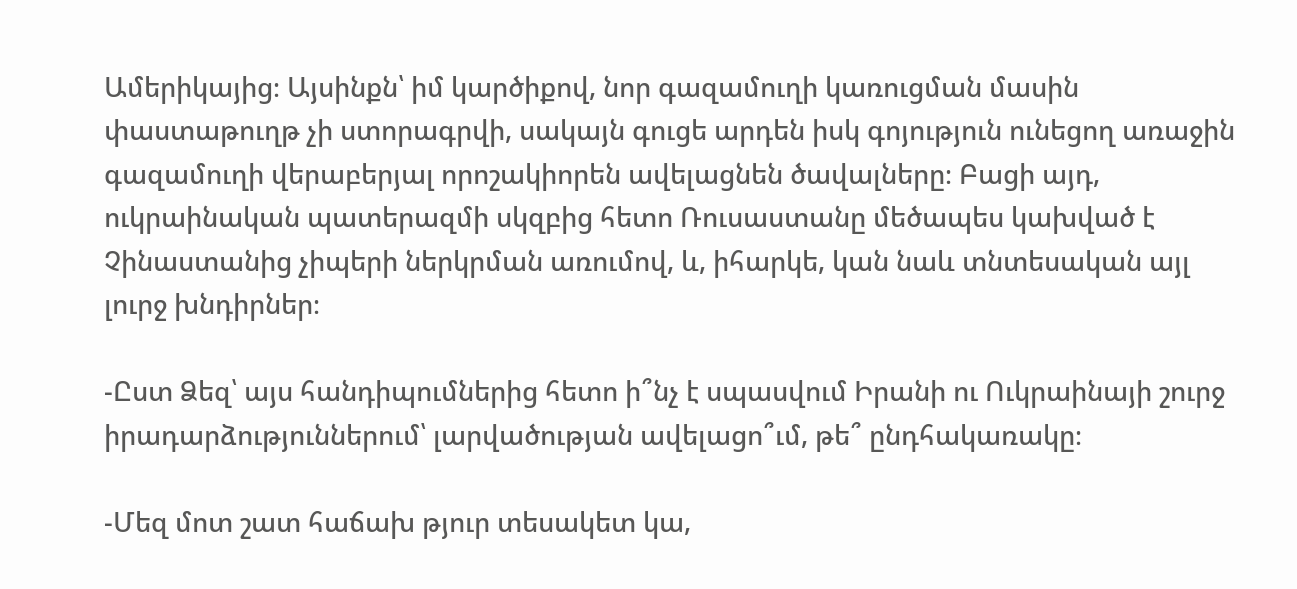Ամերիկայից։ Այսինքն՝ իմ կարծիքով, նոր գազամուղի կառուցման մասին փաստաթուղթ չի ստորագրվի, սակայն գուցե արդեն իսկ գոյություն ունեցող առաջին գազամուղի վերաբերյալ որոշակիորեն ավելացնեն ծավալները։ Բացի այդ, ուկրաինական պատերազմի սկզբից հետո Ռուսաստանը մեծապես կախված է Չինաստանից չիպերի ներկրման առումով, և, իհարկե, կան նաև տնտեսական այլ լուրջ խնդիրներ։

-Ըստ Ձեզ՝ այս հանդիպումներից հետո ի՞նչ է սպասվում Իրանի ու Ուկրաինայի շուրջ իրադարձություններում՝ լարվածության ավելացո՞ւմ, թե՞ ընդհակառակը։

-Մեզ մոտ շատ հաճախ թյուր տեսակետ կա,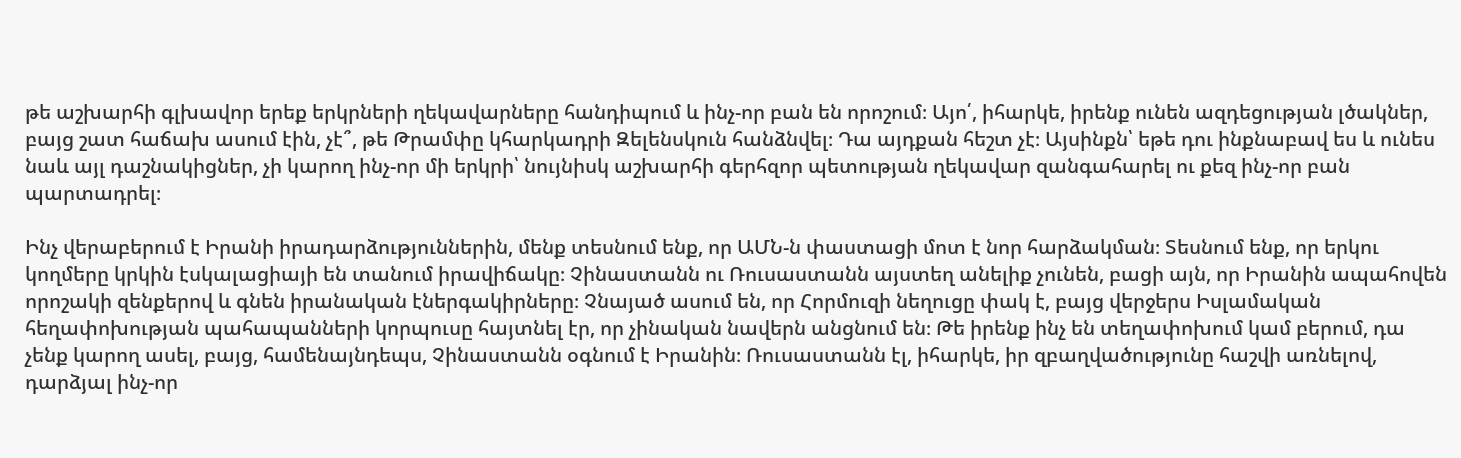թե աշխարհի գլխավոր երեք երկրների ղեկավարները հանդիպում և ինչ-որ բան են որոշում։ Այո՛, իհարկե, իրենք ունեն ազդեցության լծակներ, բայց շատ հաճախ ասում էին, չէ՞, թե Թրամփը կհարկադրի Զելենսկուն հանձնվել։ Դա այդքան հեշտ չէ։ Այսինքն՝ եթե դու ինքնաբավ ես և ունես նաև այլ դաշնակիցներ, չի կարող ինչ-որ մի երկրի՝ նույնիսկ աշխարհի գերհզոր պետության ղեկավար զանգահարել ու քեզ ինչ-որ բան պարտադրել։

Ինչ վերաբերում է Իրանի իրադարձություններին, մենք տեսնում ենք, որ ԱՄՆ-ն փաստացի մոտ է նոր հարձակման։ Տեսնում ենք, որ երկու կողմերը կրկին էսկալացիայի են տանում իրավիճակը։ Չինաստանն ու Ռուսաստանն այստեղ անելիք չունեն, բացի այն, որ Իրանին ապահովեն որոշակի զենքերով և գնեն իրանական էներգակիրները։ Չնայած ասում են, որ Հորմուզի նեղուցը փակ է, բայց վերջերս Իսլամական հեղափոխության պահապանների կորպուսը հայտնել էր, որ չինական նավերն անցնում են։ Թե իրենք ինչ են տեղափոխում կամ բերում, դա չենք կարող ասել, բայց, համենայնդեպս, Չինաստանն օգնում է Իրանին։ Ռուսաստանն էլ, իհարկե, իր զբաղվածությունը հաշվի առնելով, դարձյալ ինչ-որ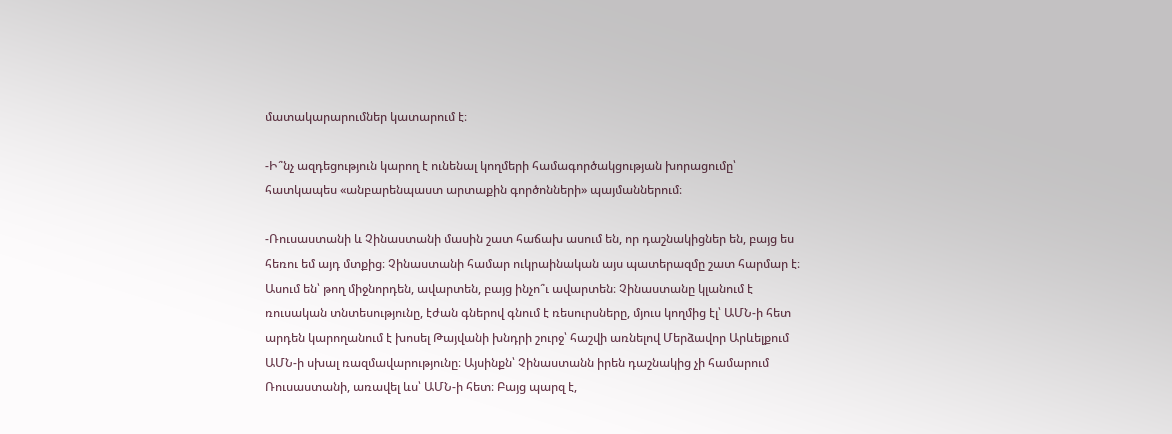մատակարարումներ կատարում է։

-Ի՞նչ ազդեցություն կարող է ունենալ կողմերի համագործակցության խորացումը՝ հատկապես «անբարենպաստ արտաքին գործոնների» պայմաններում։

-Ռուսաստանի և Չինաստանի մասին շատ հաճախ ասում են, որ դաշնակիցներ են, բայց ես հեռու եմ այդ մտքից։ Չինաստանի համար ուկրաինական այս պատերազմը շատ հարմար է։ Ասում են՝ թող միջնորդեն, ավարտեն, բայց ինչո՞ւ ավարտեն։ Չինաստանը կլանում է ռուսական տնտեսությունը, էժան գներով գնում է ռեսուրսները, մյուս կողմից էլ՝ ԱՄՆ-ի հետ արդեն կարողանում է խոսել Թայվանի խնդրի շուրջ՝ հաշվի առնելով Մերձավոր Արևելքում ԱՄՆ-ի սխալ ռազմավարությունը։ Այսինքն՝ Չինաստանն իրեն դաշնակից չի համարում Ռուսաստանի, առավել ևս՝ ԱՄՆ-ի հետ։ Բայց պարզ է,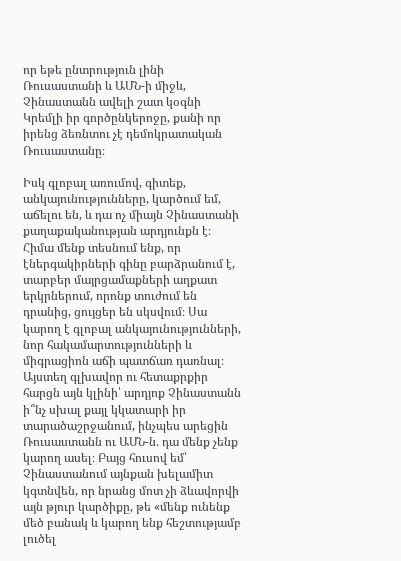որ եթե ընտրություն լինի Ռուսաստանի և ԱՄՆ-ի միջև, Չինաստանն ավելի շատ կօգնի Կրեմլի իր գործընկերոջը, քանի որ իրենց ձեռնտու չէ դեմոկրատական Ռուսաստանը։

Իսկ գլոբալ առումով, գիտեք, անկայունությունները, կարծում եմ, աճելու են, և դա ոչ միայն Չինաստանի քաղաքականության արդյունքն է։ Հիմա մենք տեսնում ենք, որ էներգակիրների գինը բարձրանում է, տարբեր մայրցամաքների աղքատ երկրներում, որոնք տուժում են դրանից, ցույցեր են սկսվում։ Սա կարող է գլոբալ անկայունությունների, նոր հակամարտությունների և միգրացիոն աճի պատճառ դառնալ։ Այստեղ գլխավոր ու հետաքրքիր հարցն այն կլինի՝ արդյոք Չինաստանն ի՞նչ սխալ քայլ կկատարի իր տարածաշրջանում, ինչպես արեցին Ռուսաստանն ու ԱՄՆ-ն. դա մենք չենք կարող ասել։ Բայց հուսով եմ՝ Չինաստանում այնքան խելամիտ կգտնվեն, որ նրանց մոտ չի ձևավորվի այն թյուր կարծիքը, թե «մենք ունենք մեծ բանակ և կարող ենք հեշտությամբ լուծել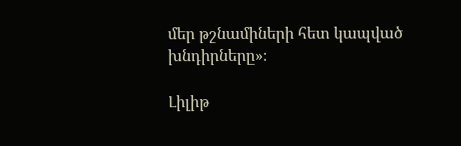մեր թշնամիների հետ կապված խնդիրները»։

Լիլիթ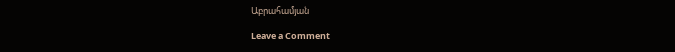Աբրահամյան

Leave a Comment